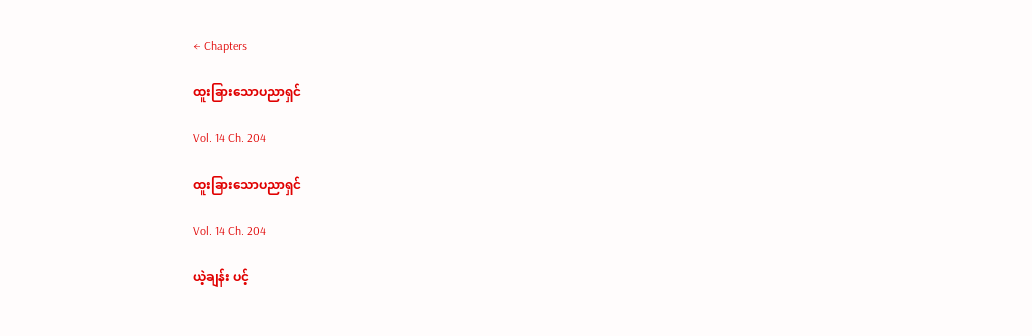← Chapters

ထူးခြားသောပညာရှင်

Vol. 14 Ch. 204

ထူးခြားသောပညာရှင်

Vol. 14 Ch. 204

ယဲ့ချန်း ပင့်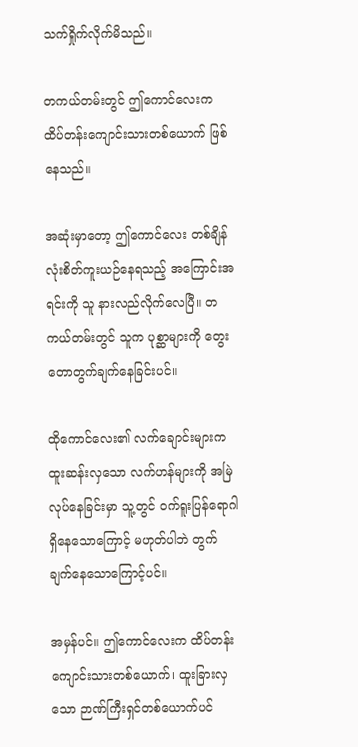သက်ရှိုက်လိုက်မိသည်။

တကယ်တမ်းတွင် ဤကောင်လေးက ထိပ်တန်းကျောင်းသားတစ်ယောက် ဖြစ်နေသည်။

အဆုံးမှာတော့ ဤကောင်လေး တစ်ချိန်လုံးစိတ်ကူးယဉ်နေရသည့် အကြောင်းအရင်းကို သူ နားလည်လိုက်လေပြီ။ တကယ်တမ်းတွင် သူက ပုစ္ဆာများကို တွေးတောတွက်ချက်နေခြင်းပင်။

ထိုကောင်လေး၏ လက်ချောင်းများက ထူးဆန်းလှသော လက်ဟန်များကို အမြဲလုပ်နေခြင်းမှာ သူ့တွင် ဝက်ရူးပြန်ရောဂါရှိနေသောကြောင့် မဟုတ်ပါဘဲ တွက်ချက်နေသောကြောင့်ပင်။

အမှန်ပင်။ ဤကောင်လေးက ထိပ်တန်းကျောင်းသားတစ်ယောက်၊ ထူးခြားလှသော ဉာဏ်ကြီးရှင်တစ်ယောက်ပင်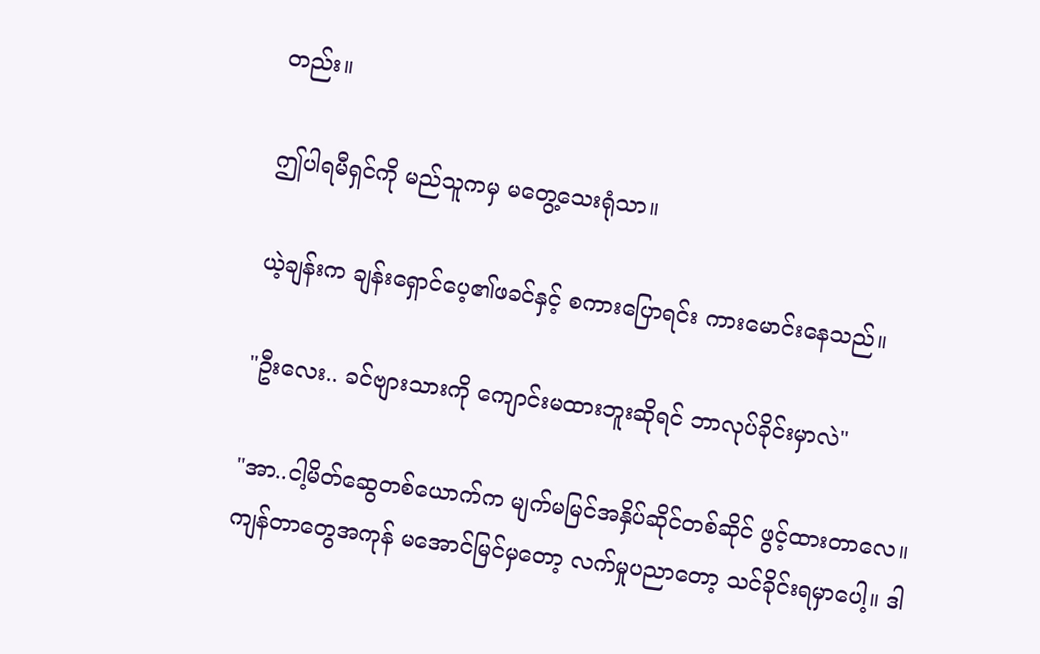တည်း။

ဤပါရမီရှင်ကို မည်သူကမှ မတွေ့သေးရုံသာ။

ယဲ့ချန်းက ချန်းရှောင်ပေ့၏ဖခင်နှင့် စကားပြောရင်း ကားမောင်းနေသည်။

"ဦးလေး.. ခင်ဗျားသားကို ကျောင်းမထားဘူးဆိုရင် ဘာလုပ်ခိုင်းမှာလဲ"

"အာ..ငါ့မိတ်ဆွေတစ်ယောက်က မျက်မမြင်အနှိပ်ဆိုင်တစ်ဆိုင် ဖွင့်ထားတာလေ။ ကျန်တာတွေအကုန် မအောင်မြင်မှတော့ လက်မှုပညာတော့ သင်ခိုင်းရမှာပေါ့။ ဒါ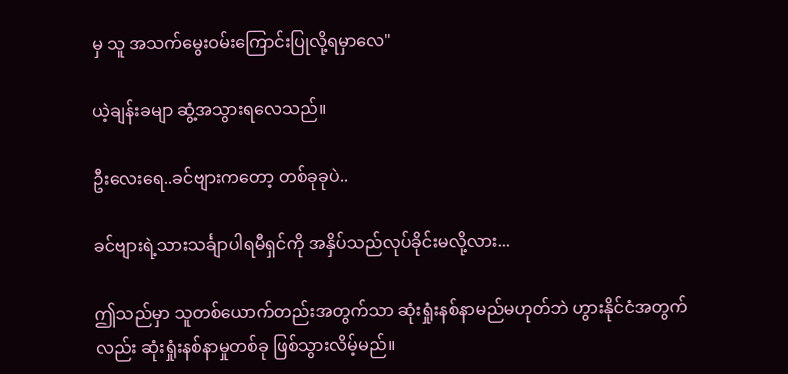မှ သူ အသက်မွေးဝမ်းကြောင်းပြုလို့ရမှာလေ"

ယဲ့ချန်းခမျာ ဆွံ့အသွားရလေသည်။

ဦးလေးရေ..ခင်ဗျားကတော့ တစ်ခုခုပဲ..

ခင်ဗျားရဲ့သားသင်္ချာပါရမီရှင်ကို အနှိပ်သည်လုပ်ခိုင်းမလို့လား...

ဤသည်မှာ သူတစ်ယောက်တည်းအတွက်သာ ဆုံးရှုံးနစ်နာမည်မဟုတ်ဘဲ ဟွားနိုင်ငံအတွက်လည်း ဆုံးရှုံးနစ်နာမှုတစ်ခု ဖြစ်သွားလိမ့်မည်။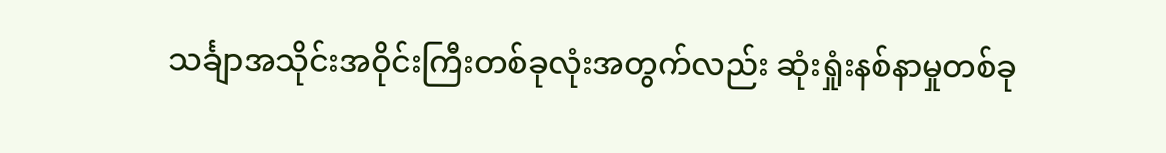သင်္ချာအသိုင်းအဝိုင်းကြီးတစ်ခုလုံးအတွက်လည်း ဆုံးရှုံးနစ်နာမှုတစ်ခု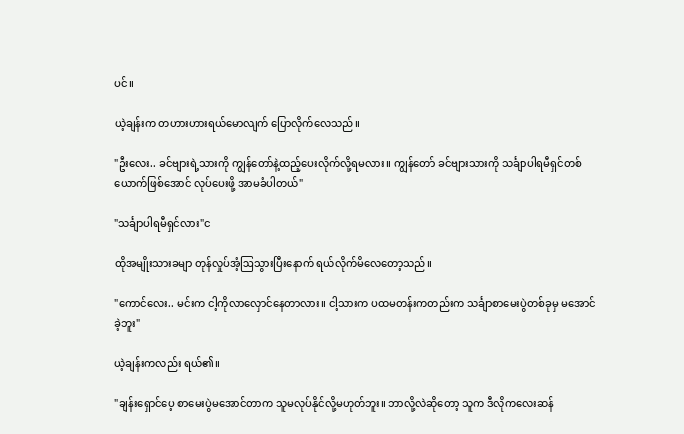ပင်။

ယဲ့ချန်းက တဟားဟားရယ်မောလျက် ပြောလိုက်လေသည်။

"ဦးလေး.. ခင်ဗျားရဲ့သားကို ကျွန်တော်နဲ့ထည့်ပေးလိုက်လို့ရမလား။ ကျွန်တော် ခင်ဗျားသားကို သင်္ချာပါရမီရှင်တစ်ယောက်ဖြစ်အောင် လုပ်ပေးဖို့ အာမခံပါတယ်"

"သင်္ချာပါရမီရှင်လား"င

ထိုအမျိုးသားခမျာ တုန်လှုပ်အံ့ဩသွားပြီးနောက် ရယ်လိုက်မိလေတော့သည်။

"ကောင်လေး.. မင်းက ငါ့ကိုလာလှောင်နေတာလား။ ငါ့သားက ပထမတန်းကတည်းက သင်္ချာစာမေးပွဲတစ်ခုမှ မအောင်ခဲ့ဘူး"

ယဲ့ချန်းကလည်း ရယ်၏။

"ချန်းရှောင်ပေ့ စာမေးပွဲမအောင်တာက သူမလုပ်နိုင်လို့မဟုတ်ဘူး။ ဘာလို့လဲဆိုတော့ သူက ဒီလိုကလေးဆန်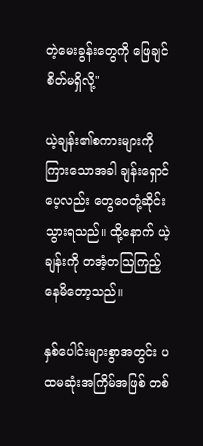တဲ့မေးခွန်းတွေကို ဖြေချင်စိတ်မရှိလို့"

ယဲ့ချန်း၏စကားများကို ကြားသောအခါ ချန်းရှောင်ပေ့လည်း တွေဝေတုံ့ဆိုင်းသွားရသည်။ ထို့နောက် ယဲ့ချန်းကို တအံ့တဩကြည့်နေမိတော့သည်။

နှစ်ပေါင်းများစွာအတွင်း ပထမဆုံးအကြိမ်အဖြစ် တစ်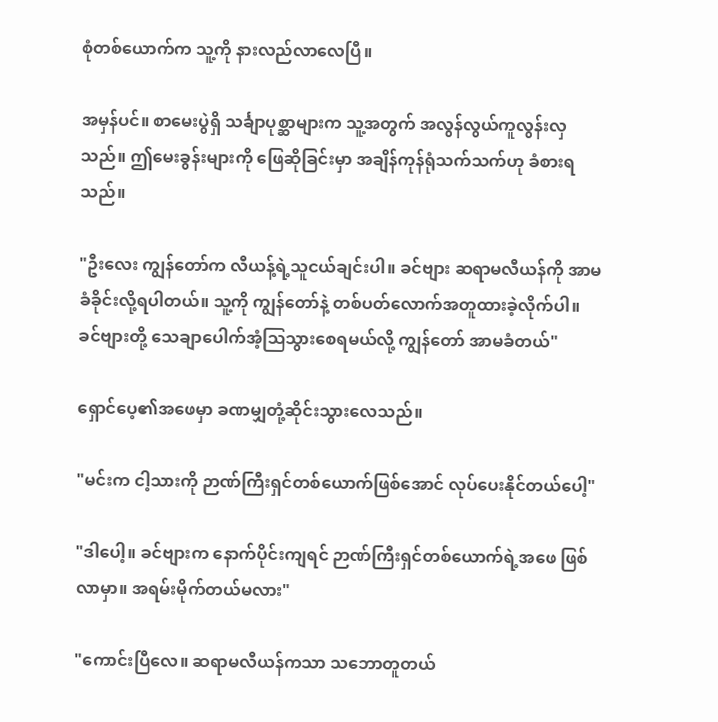စုံတစ်ယောက်က သူ့ကို နားလည်လာလေပြီ။

အမှန်ပင်။ စာမေးပွဲရှိ သင်္ချာပုစ္ဆာများက သူ့အတွက် အလွန်လွယ်ကူလွန်းလှသည်။ ဤမေးခွန်းများကို ဖြေဆိုခြင်းမှာ အချိန်ကုန်ရုံသက်သက်ဟု ခံစားရသည်။

"ဦးလေး ကျွန်တော်က လီယန့်ရဲ့သူငယ်ချင်းပါ။ ခင်ဗျား ဆရာမလီယန်ကို အာမခံခိုင်းလို့ရပါတယ်။ သူ့ကို ကျွန်တော်နဲ့ တစ်ပတ်လောက်အတူထားခဲ့လိုက်ပါ။ ခင်ဗျားတို့ သေချာပေါက်အံ့ဩသွားစေရမယ်လို့ ကျွန်တော် အာမခံတယ်"

ရှောင်ပေ့၏အဖေမှာ ခဏမျှတုံ့ဆိုင်းသွားလေသည်။

"မင်းက ငါ့သားကို ဉာဏ်ကြီးရှင်တစ်ယောက်ဖြစ်အောင် လုပ်ပေးနိုင်တယ်ပေါ့"

"ဒါပေါ့။ ခင်ဗျားက နောက်ပိုင်းကျရင် ဉာဏ်ကြီးရှင်တစ်ယောက်ရဲ့အဖေ ဖြစ်လာမှာ။ အရမ်းမိုက်တယ်မလား"

"ကောင်းပြီလေ။ ဆရာမလီယန်ကသာ သဘောတူတယ်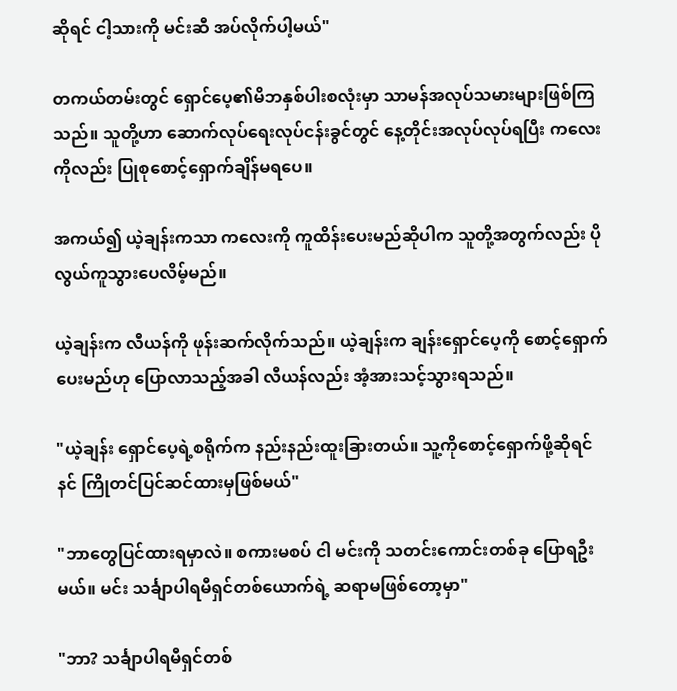ဆိုရင် ငါ့သားကို မင်းဆီ အပ်လိုက်ပါ့မယ်"

တကယ်တမ်းတွင် ရှောင်ပေ့၏မိဘနှစ်ပါးစလုံးမှာ သာမန်အလုပ်သမားများဖြစ်ကြသည်။ သူတို့ဟာ ဆောက်လုပ်ရေးလုပ်ငန်းခွင်တွင် နေ့တိုင်းအလုပ်လုပ်ရပြီး ကလေးကိုလည်း ပြုစုစောင့်ရှောက်ချိန်မရပေ။

အကယ်၍ ယဲ့ချန်းကသာ ကလေးကို ကူထိန်းပေးမည်ဆိုပါက သူတို့အတွက်လည်း ပိုလွယ်ကူသွားပေလိမ့်မည်။

ယဲ့ချန်းက လီယန်ကို ဖုန်းဆက်လိုက်သည်။ ယဲ့ချန်းက ချန်းရှောင်ပေ့ကို စောင့်ရှောက်ပေးမည်ဟု ပြောလာသည့်အခါ လီယန်လည်း အံ့အားသင့်သွားရသည်။

"ယဲ့ချန်း ရှောင်ပေ့ရဲ့စရိုက်က နည်းနည်းထူးခြားတယ်။ သူ့ကိုစောင့်ရှောက်ဖို့ဆိုရင် နင် ကြိုတင်ပြင်ဆင်ထားမှဖြစ်မယ်"

"ဘာတွေပြင်ထားရမှာလဲ။ စကားမစပ် ငါ မင်းကို သတင်းကောင်းတစ်ခု ပြောရဦးမယ်။ မင်း သင်္ချာပါရမီရှင်တစ်ယောက်ရဲ့ ဆရာမဖြစ်တော့မှာ"

"ဘာ? သင်္ချာပါရမီရှင်တစ်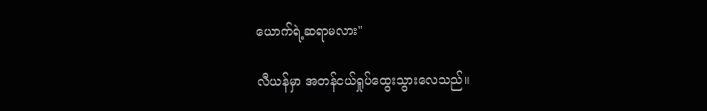ယောက်ရဲ့ဆရာမလား"

လီယန်မှာ အတန်ငယ်ရှုပ်ထွေးသွားလေသည်။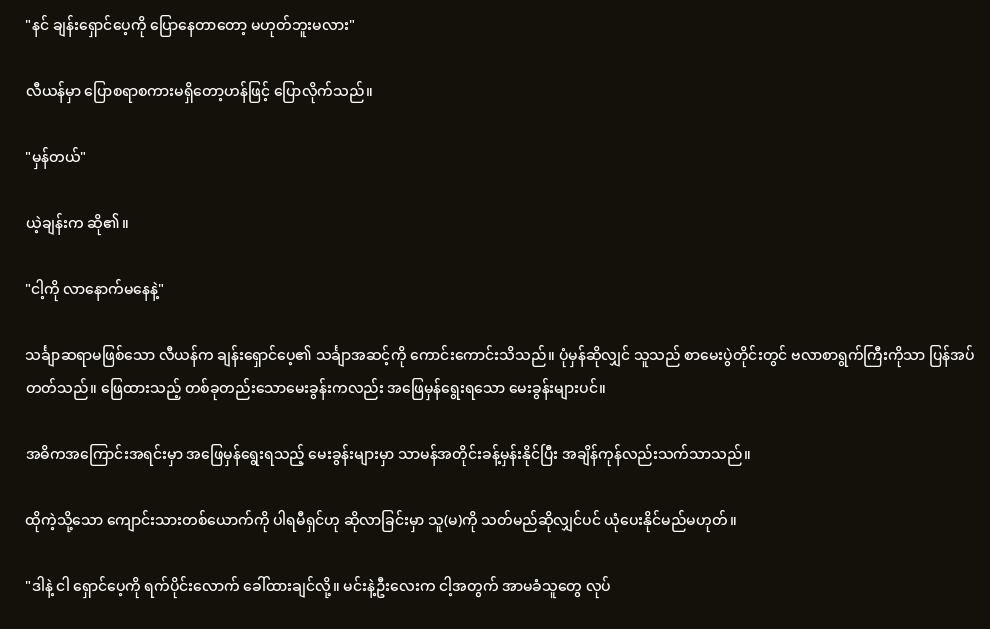"နင် ချန်းရှောင်ပေ့ကို ပြောနေတာတော့ မဟုတ်ဘူးမလား"

လီယန်မှာ ပြောစရာစကားမရှိတော့ဟန်ဖြင့် ပြောလိုက်သည်။

"မှန်တယ်"

ယဲ့ချန်းက ဆို၏။

"ငါ့ကို လာနောက်မနေနဲ့"

သင်္ချာဆရာမဖြစ်သော လီယန်က ချန်းရှောင်ပေ့၏ သင်္ချာအဆင့်ကို ကောင်းကောင်းသိသည်။ ပုံမှန်ဆိုလျှင် သူသည် စာမေးပွဲတိုင်းတွင် ဗလာစာရွက်ကြီးကိုသာ ပြန်အပ်တတ်သည်။ ဖြေထားသည့် တစ်ခုတည်းသောမေးခွန်းကလည်း အဖြေမှန်ရွေးရသော မေးခွန်းများပင်။

အဓိကအကြောင်းအရင်းမှာ အဖြေမှန်ရွေးရသည့် မေးခွန်းများမှာ သာမန်အတိုင်းခန့်မှန်းနိုင်ပြီး အချိန်ကုန်လည်းသက်သာသည်။

ထိုကဲ့သို့သော ကျောင်းသားတစ်ယောက်ကို ပါရမီရှင်ဟု ဆိုလာခြင်းမှာ သူ(မ)ကို သတ်မည်ဆိုလျှင်ပင် ယုံပေးနိုင်မည်မဟုတ်။

"ဒါနဲ့ ငါ ရှောင်ပေ့ကို ရက်ပိုင်းလောက် ခေါ်ထားချင်လို့။ မင်းနဲ့ဦးလေးက ငါ့အတွက် အာမခံသူတွေ လုပ်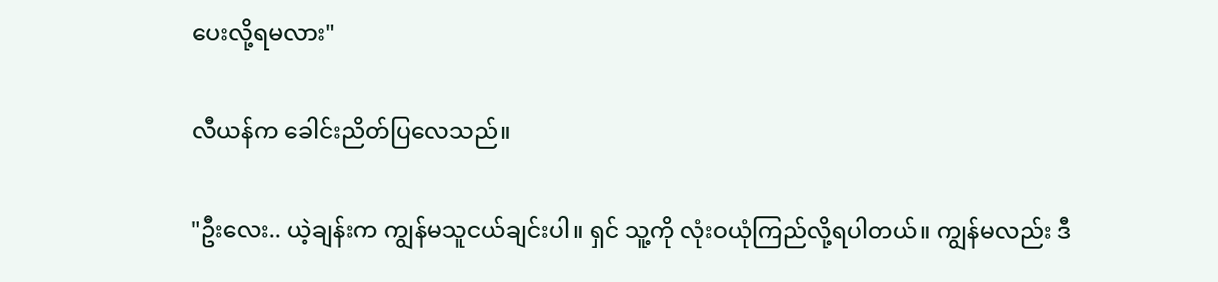ပေးလို့ရမလား"

လီယန်က ခေါင်းညိတ်ပြလေသည်။

"ဦးလေး.. ယဲ့ချန်းက ကျွန်မသူငယ်ချင်းပါ။ ရှင် သူ့ကို လုံးဝယုံကြည်လို့ရပါတယ်။ ကျွန်မလည်း ဒီ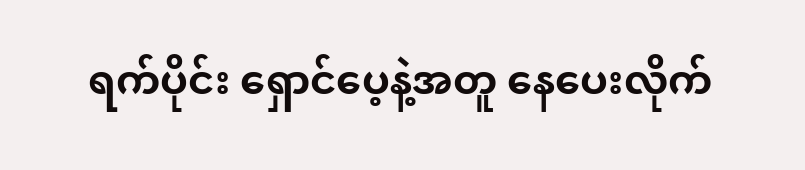ရက်ပိုင်း ရှောင်ပေ့နဲ့အတူ နေပေးလိုက်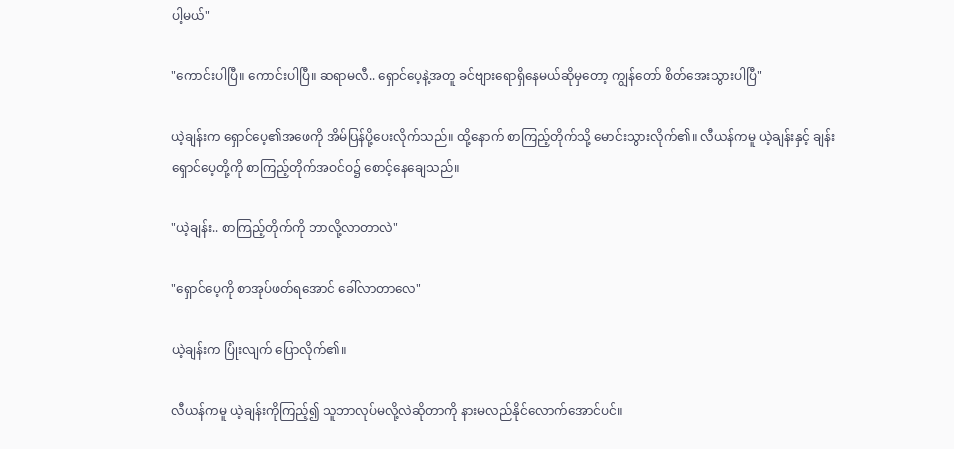ပါ့မယ်"

"ကောင်းပါပြီ။ ကောင်းပါပြီ။ ဆရာမလီ.. ရှောင်ပေ့နဲ့အတူ ခင်ဗျားရောရှိနေမယ်ဆိုမှတော့ ကျွန်တော် စိတ်အေးသွားပါပြီ"

ယဲ့ချန်းက ရှောင်ပေ့၏အဖေကို အိမ်ပြန်ပို့ပေးလိုက်သည်။ ထို့နောက် စာကြည့်တိုက်သို့ မောင်းသွားလိုက်၏။ လီယန်ကမူ ယဲ့ချန်းနှင့် ချန်းရှောင်ပေ့တို့ကို စာကြည့်တိုက်အဝင်ဝ၌ စောင့်နေချေသည်။

"ယဲ့ချန်း.. စာကြည့်တိုက်ကို ဘာလို့လာတာလဲ"

"ရှောင်ပေ့ကို စာအုပ်ဖတ်ရအောင် ခေါ်လာတာလေ"

ယဲ့ချန်းက ပြုံးလျက် ပြောလိုက်၏။

လီယန်ကမူ ယဲ့ချန်းကိုကြည့်၍ သူဘာလုပ်မလို့လဲဆိုတာကို နားမလည်နိုင်လောက်အောင်ပင်။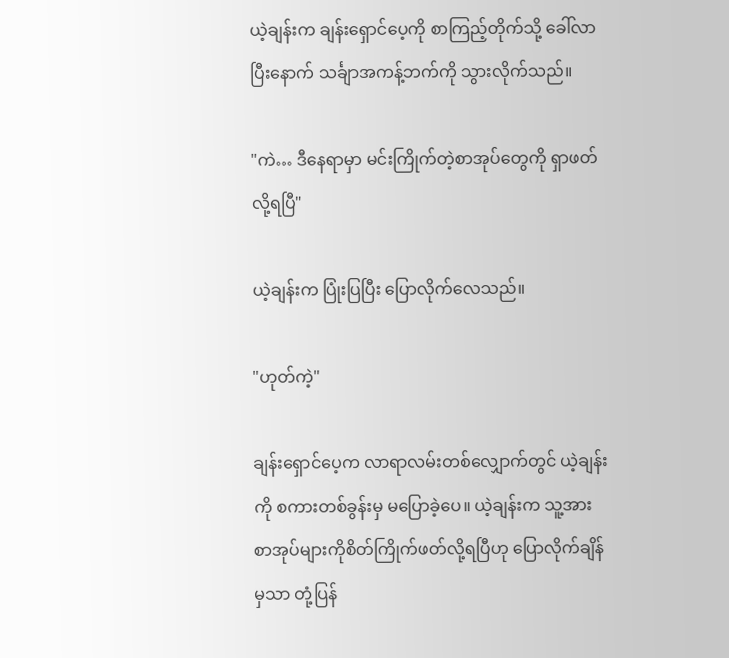ယဲ့ချန်းက ချန်းရှောင်ပေ့ကို စာကြည့်တိုက်သို့ ခေါ်လာပြီးနောက် သင်္ချာအကန့်ဘက်ကို သွားလိုက်သည်။

"ကဲ… ဒီနေရာမှာ မင်းကြိုက်တဲ့စာအုပ်တွေကို ရှာဖတ်လို့ရပြီ"

ယဲ့ချန်းက ပြုံးပြပြီး ပြောလိုက်လေသည်။

"ဟုတ်ကဲ့"

ချန်းရှောင်ပေ့က လာရာလမ်းတစ်လျှောက်တွင် ယဲ့ချန်းကို စကားတစ်ခွန်းမှ မပြောခဲ့ပေ။ ယဲ့ချန်းက သူ့အား စာအုပ်များကိုစိတ်ကြိုက်ဖတ်လို့ရပြီဟု ပြောလိုက်ချိန်မှသာ တုံ့ပြန်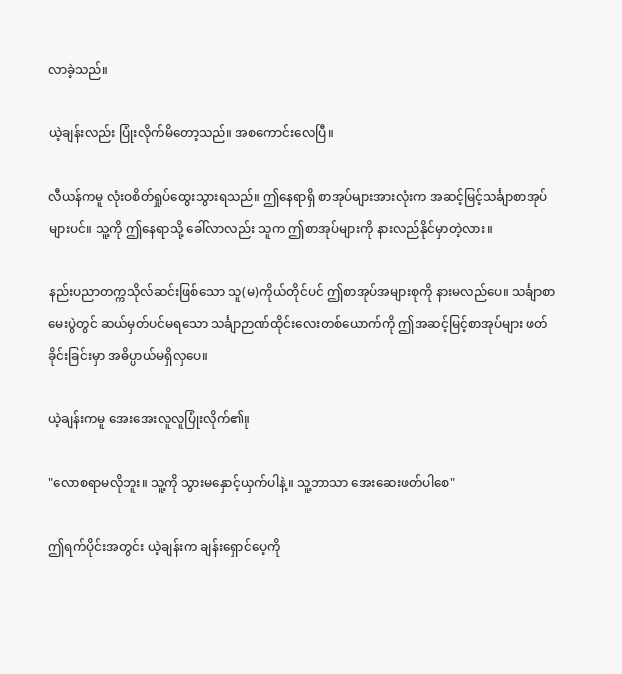လာခဲ့သည်။

ယဲ့ချန်းလည်း ပြုံးလိုက်မိတော့သည်။ အစကောင်းလေပြီ။

လီယန်ကမူ လုံးဝစိတ်ရှုပ်ထွေးသွားရသည်။ ဤနေရာရှိ စာအုပ်များအားလုံးက အဆင့်မြင့်သင်္ချာစာအုပ်များပင်။ သူ့ကို ဤနေရာသို့ ခေါ်လာလည်း သူက ဤစာအုပ်များကို နားလည်နိုင်မှာတဲ့လား။

နည်းပညာတက္ကသိုလ်ဆင်းဖြစ်သော သူ(မ)ကိုယ်တိုင်ပင် ဤစာအုပ်အများစုကို နားမလည်ပေ။ သင်္ချာစာမေးပွဲတွင် ဆယ်မှတ်ပင်မရသော သင်္ချာဉာဏ်ထိုင်းလေးတစ်ယောက်ကို ဤအဆင့်မြင့်စာအုပ်များ ဖတ်ခိုင်းခြင်းမှာ အဓိပ္ပာယ်မရှိလှပေ။

ယဲ့ချန်းကမူ အေးအေးလူလူပြုံးလိုက်၏။ု

"လောစရာမလိုဘူး။ သူ့ကို သွားမနှောင့်ယှက်ပါနဲ့။ သူ့ဘာသာ အေးဆေးဖတ်ပါစေ"

ဤရက်ပိုင်းအတွင်း ယဲ့ချန်းက ချန်းရှောင်ပေ့ကို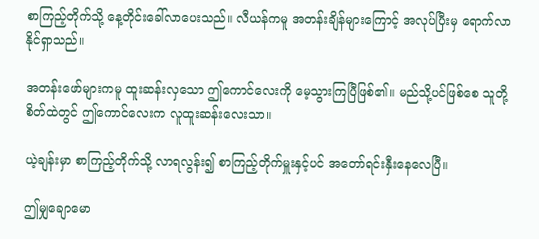စာကြည့်တိုက်သို့ နေ့တိုင်းခေါ်လာပေးသည်။ လီယန်ကမူ အတန်းချိန်များကြောင့် အလုပ်ပြီးမှ ရောက်လာနိုင်ရှာသည်။

အတန်းဖော်များကမူ ထူးဆန်းလှသော ဤကောင်လေးကို မေ့သွားကြပြီဖြစ်၏။ မည်သို့ပင်ဖြစ်စေ သူတို့စိတ်ထဲတွင် ဤကောင်လေးက လူထူးဆန်းလေးသာ။

ယဲ့ချန်းမှာ စာကြည့်တိုက်သို့ လာရလွန်း၍ စာကြည့်တိုက်မှူးနှင့်ပင် အတော်ရင်းနှီးနေလေပြီ။

ဤမျှချောမော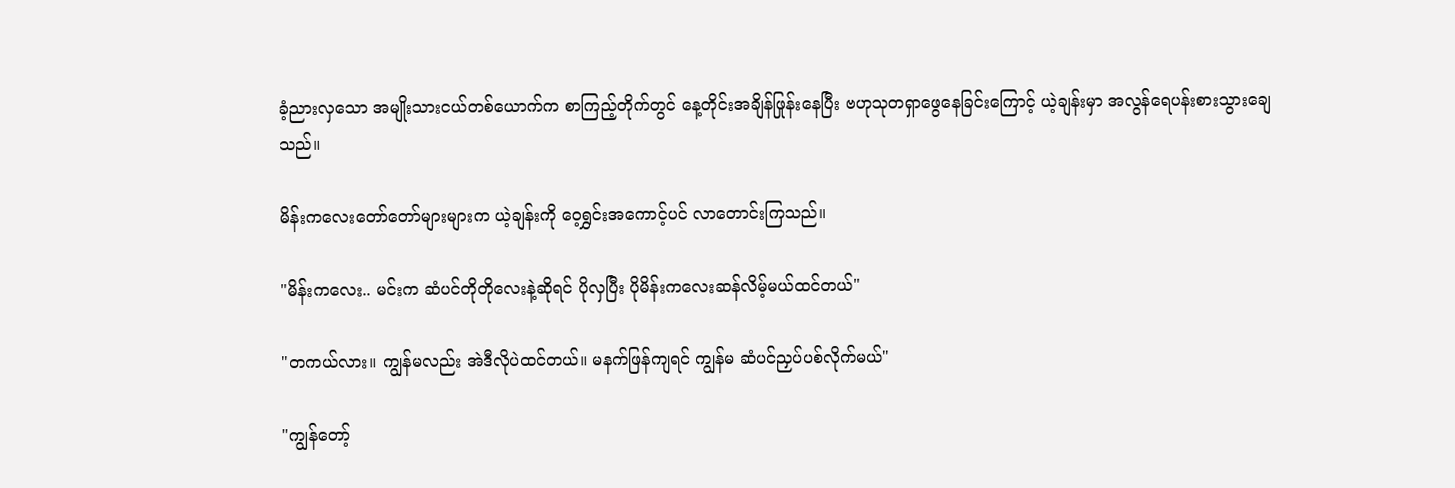ခံ့ညားလှသော အမျိုးသားငယ်တစ်ယောက်က စာကြည့်တိုက်တွင် နေ့တိုင်းအချိန်ဖြုန်းနေပြီး ဗဟုသုတရှာဖွေနေခြင်းကြောင့် ယဲ့ချန်းမှာ အလွန်ရေပန်းစားသွားချေသည်။

မိန်းကလေးတော်တော်များများက ယဲ့ချန်းကို ဝေ့ရွှင်းအကောင့်ပင် လာတောင်းကြသည်။

"မိန်းကလေး.. မင်းက ဆံပင်တိုတိုလေးနဲ့ဆိုရင် ပိုလှပြီး ပိုမိန်းကလေးဆန်လိမ့်မယ်ထင်တယ်"

"တကယ်လား။ ကျွန်မလည်း အဲဒီလိုပဲထင်တယ်။ မနက်ဖြန်ကျရင် ကျွန်မ ဆံပင်ညှပ်ပစ်လိုက်မယ်"

"ကျွန်တော့်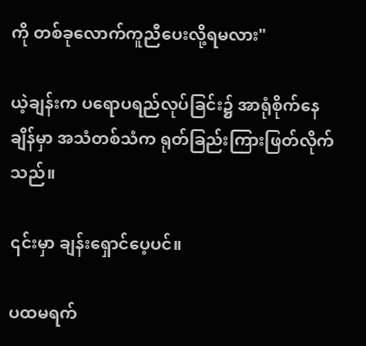ကို တစ်ခုလောက်ကူညီပေးလို့ရမလား"

ယဲ့ချန်းက ပရောပရည်လုပ်ခြင်း၌ အာရုံစိုက်နေချိန်မှာ အသံတစ်သံက ရုတ်ခြည်းကြားဖြတ်လိုက်သည်။

၎င်းမှာ ချန်းရှောင်ပေ့ပင်။

ပထမရက်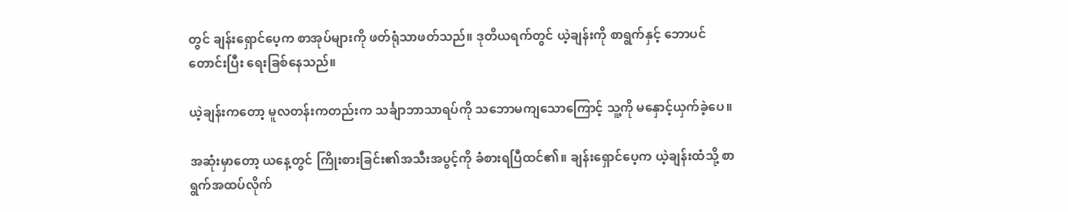တွင် ချန်းရှောင်ပေ့က စာအုပ်များကို ဖတ်ရုံသာဖတ်သည်။ ဒုတိယရက်တွင် ယဲ့ချန်းကို စာရွက်နှင့် ဘောပင်တောင်းပြီး ရေးခြစ်နေသည်။

ယဲ့ချန်းကတော့ မူလတန်းကတည်းက သင်္ချာဘာသာရပ်ကို သဘောမကျသောကြောင့် သူ့ကို မနှောင့်ယှက်ခဲ့ပေ။

အဆုံးမှာတော့ ယနေ့တွင် ကြိုးစားခြင်း၏အသီးအပွင့်ကို ခံစားရပြီထင်၏။ ချန်းရှောင်ပေ့က ယဲ့ချန်းထံသို့ စာရွက်အထပ်လိုက်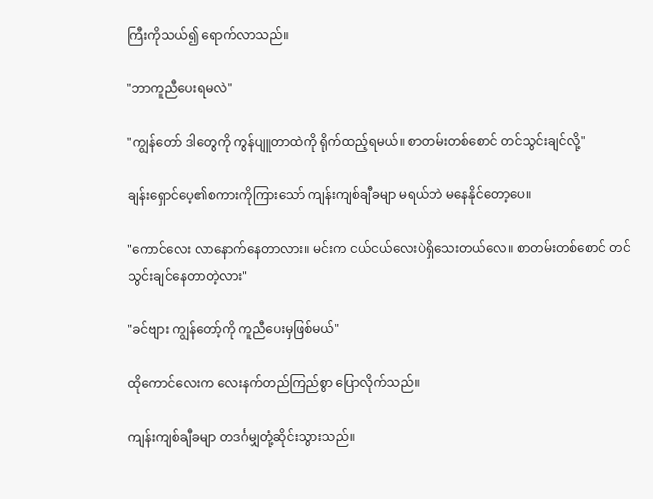ကြီးကိုသယ်၍ ရောက်လာသည်။

"ဘာကူညီပေးရမလဲ"

"ကျွန်တော် ဒါတွေကို ကွန်ပျူတာထဲကို ရိုက်ထည့်ရမယ်။ စာတမ်းတစ်စောင် တင်သွင်းချင်လို့"

ချန်းရှောင်ပေ့၏စကားကိုကြားသော် ကျန်းကျစ်ချီခမျာ မရယ်ဘဲ မနေနိုင်တော့ပေ။

"ကောင်လေး လာနောက်နေတာလား။ မင်းက ငယ်ငယ်လေးပဲရှိသေးတယ်လေ။ စာတမ်းတစ်စောင် တင်သွင်းချင်နေတာတဲ့လား"

"ခင်ဗျား ကျွန်တော့်ကို ကူညီပေးမှဖြစ်မယ်"

ထိုကောင်လေးက လေးနက်တည်ကြည်စွာ ပြောလိုက်သည်။

ကျန်းကျစ်ချီခမျာ တဒင်္ဂမျှတုံ့ဆိုင်းသွားသည်။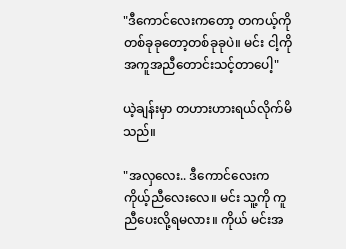"ဒီကောင်လေးကတော့ တကယ့်ကို တစ်ခုခုတော့တစ်ခုခုပဲ။ မင်း ငါ့ကို အကူအညီတောင်းသင့်တာပေါ့"

ယဲ့ချန်းမှာ တဟားဟားရယ်လိုက်မိသည်။

"အလှလေး.. ဒီကောင်လေးက ကိုယ့်ညီလေးလေ။ မင်း သူ့ကို ကူညီပေးလို့ရမလား။ ကိုယ် မင်းအ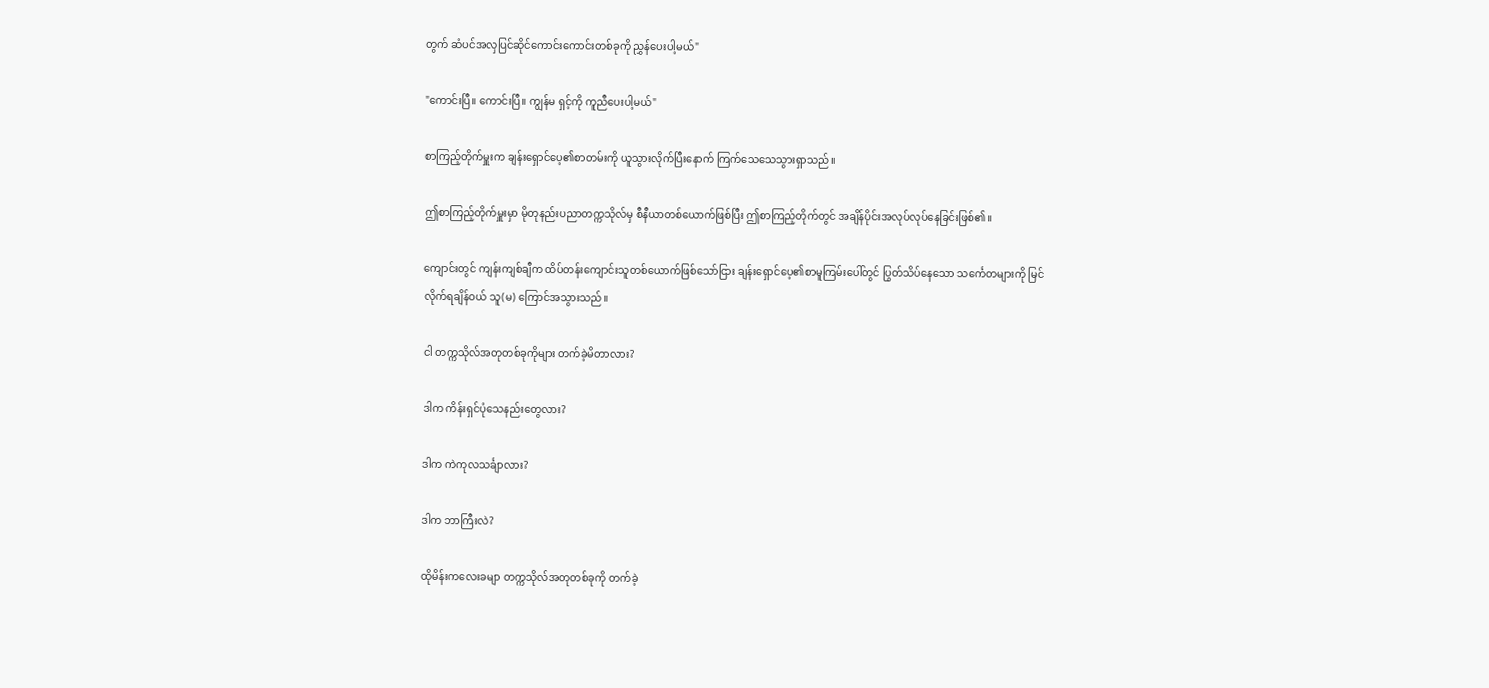တွက် ဆံပင်အလှပြင်ဆိုင်ကောင်းကောင်းတစ်ခုကို ညွှန်ပေးပါ့မယ်"

"ကောင်းပြီ။ ကောင်းပြီ။ ကျွန်မ ရှင့်ကို ကူညီပေးပါ့မယ်"

စာကြည့်တိုက်မှူးက ချန်းရှောင်ပေ့၏စာတမ်းကို ယူသွားလိုက်ပြီးနောက် ကြက်သေသေသွားရှာသည်။

ဤစာကြည့်တိုက်မှူးမှာ မိုတုနည်းပညာတက္ကသိုလ်မှ စီနီယာတစ်ယောက်ဖြစ်ပြီး ဤစာကြည့်တိုက်တွင် အချိန်ပိုင်းအလုပ်လုပ်နေခြင်းဖြစ်၏။

ကျောင်းတွင် ကျန်းကျစ်ချီက ထိပ်တန်းကျောင်းသူတစ်ယောက်ဖြစ်သော်ငြား ချန်းရှောင်ပေ့၏စာမူကြမ်းပေါ်တွင် ပြွတ်သိပ်နေသော သင်္ကေတများကို မြင်လိုက်ရချိန်ဝယ် သူ(မ) ကြောင်အသွားသည်။

ငါ တက္ကသိုလ်အတုတစ်ခုကိုများ တက်ခဲ့မိတာလား?

ဒါက ကိန်းရှင်ပုံသေနည်းတွေလား?

ဒါက ကဲကုလသင်္ချာလား?

ဒါက ဘာကြီးလဲ?

ထိုမိန်းကလေးခမျာ တက္ကသိုလ်အတုတစ်ခုကို တက်ခဲ့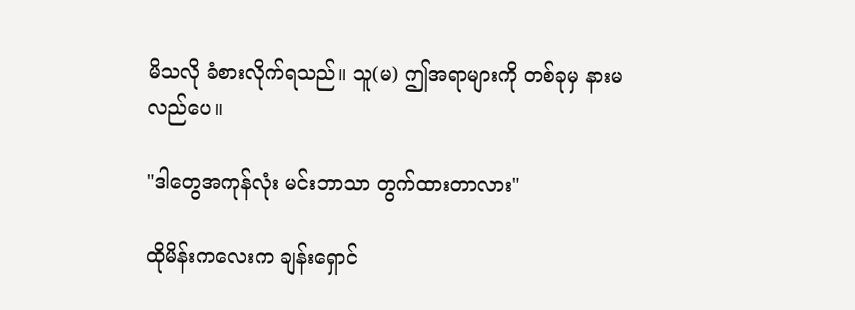မိသလို ခံစားလိုက်ရသည်။ သူ(မ) ဤအရာများကို တစ်ခုမှ နားမလည်ပေ။

"ဒါတွေအကုန်လုံး မင်းဘာသာ တွက်ထားတာလား"

ထိုမိန်းကလေးက ချန်းရှောင်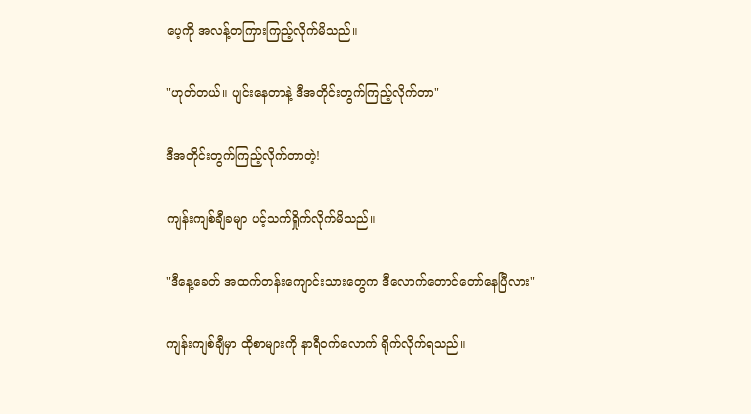ပေ့ကို အလန့်တကြားကြည့်လိုက်မိသည်။

"ဟုတ်တယ်။ ပျင်းနေတာနဲ့ ဒီအတိုင်းတွက်ကြည့်လိုက်တာ"

ဒီအတိုင်းတွက်ကြည့်လိုက်တာတဲ့!

ကျန်းကျစ်ချီခမျာ ပင့်သက်ရှိုက်လိုက်မိသည်။

"ဒီနေ့ခေတ် အထက်တန်းကျောင်းသားတွေက ဒီလောက်တောင်တော်နေပြီလား"

ကျန်းကျစ်ချီမှာ ထိုစာများကို နာရီဝက်လောက် ရိုက်လိုက်ရသည်။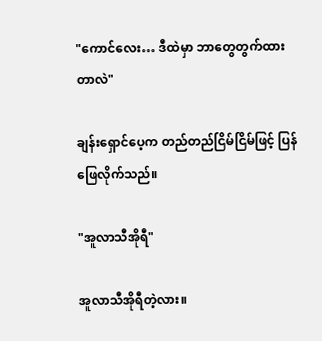"ကောင်လေး… ဒီထဲမှာ ဘာတွေတွက်ထားတာလဲ"

ချန်းရှောင်ပေ့က တည်တည်ငြိမ်ငြိမ်ဖြင့် ပြန်ဖြေလိုက်သည်။

"အူလာသီအိုရီ"

အူလာသီအိုရီတဲ့လား။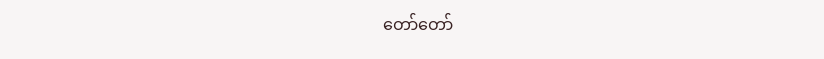တော်တော်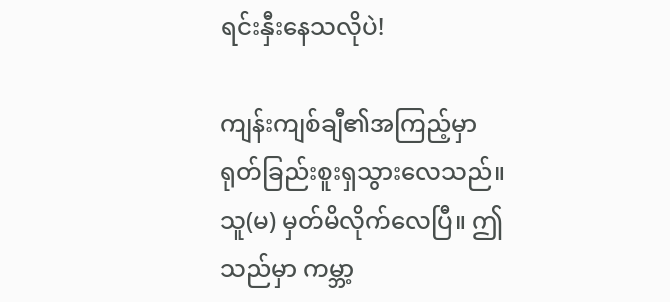ရင်းနှီးနေသလိုပဲ!

ကျန်းကျစ်ချီ၏အကြည့်မှာ ရုတ်ခြည်းစူးရှသွားလေသည်။ သူ(မ) မှတ်မိလိုက်လေပြီ။ ဤသည်မှာ ကမ္ဘာ့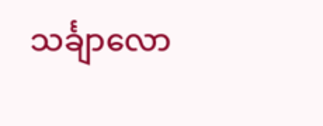သင်္ချာလော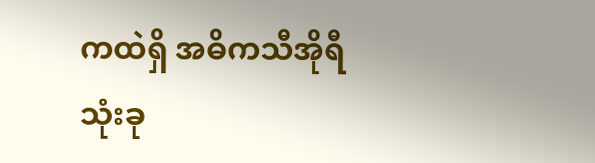ကထဲရှိ အဓိကသီအိုရီသုံးခု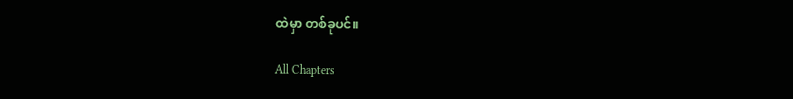ထဲမှာ တစ်ခုပင်။

All Chapters